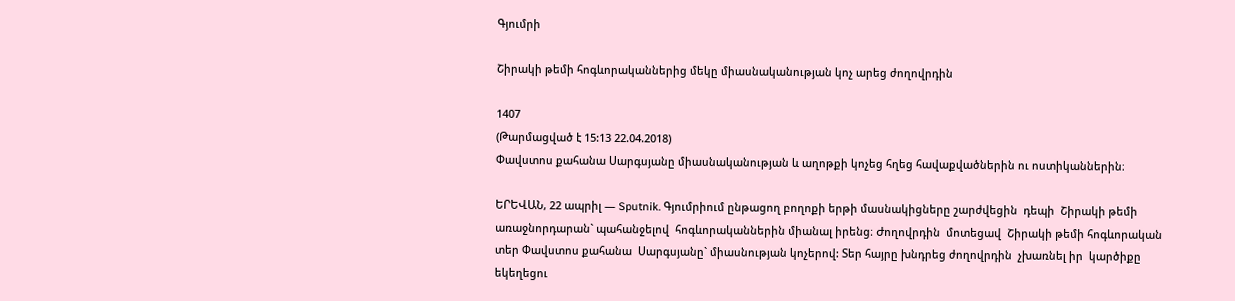Գյումրի

Շիրակի թեմի հոգևորականներից մեկը միասնականության կոչ արեց ժողովրդին

1407
(Թարմացված է 15:13 22.04.2018)
Փավստոս քահանա Սարգսյանը միասնականության և աղոթքի կոչեց հղեց հավաքվածներին ու ոստիկաններին։

ԵՐԵՎԱՆ, 22 ապրիլ — Sputnik. Գյումրիում ընթացող բողոքի երթի մասնակիցները շարժվեցին  դեպի  Շիրակի թեմի առաջնորդարան` պահանջելով  հոգևորականներին միանալ իրենց։ Ժողովրդին  մոտեցավ  Շիրակի թեմի հոգևորական տեր Փավստոս քահանա  Սարգսյանը` միասնության կոչերով: Տեր հայրը խնդրեց ժողովրդին  չխառնել իր  կարծիքը եկեղեցու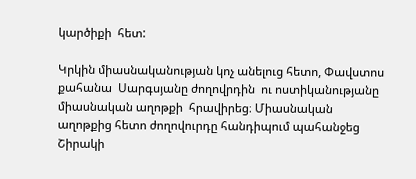կարծիքի  հետ:

Կրկին միասնականության կոչ անելուց հետո, Փավստոս քահանա  Սարգսյանը ժողովրդին  ու ոստիկանությանը միասնական աղոթքի  հրավիրեց։ Միասնական աղոթքից հետո ժողովուրդը հանդիպում պահանջեց Շիրակի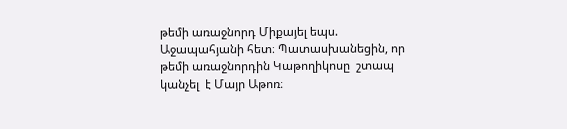թեմի առաջնորդ Միքայել եպս. Աջապահյանի հետ։ Պատասխանեցին, որ թեմի առաջնորդին Կաթողիկոսը  շտապ  կանչել  է Մայր Աթոռ։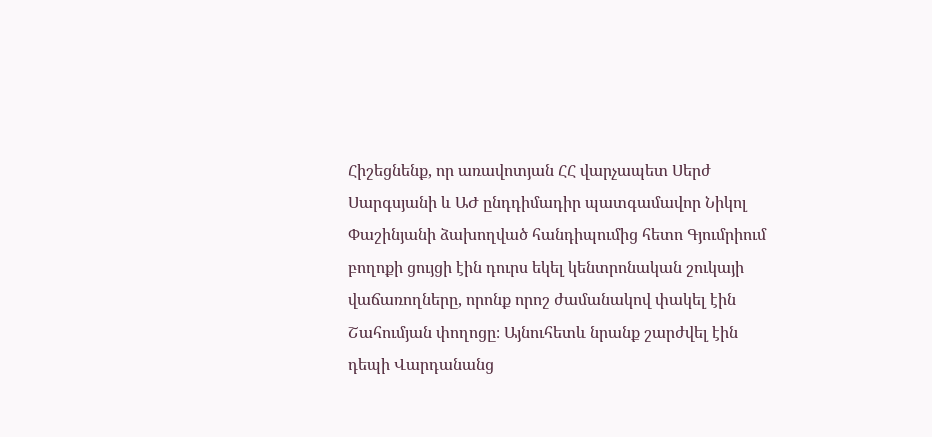Հիշեցնենք, որ առավոտյան ՀՀ վարչապետ Սերժ Սարգսյանի և ԱԺ ընդդիմադիր պատգամավոր Նիկոլ Փաշինյանի ձախողված հանդիպումից հետո Գյումրիում բողոքի ցույցի էին դուրս եկել կենտրոնական շուկայի վաճառողները, որոնք որոշ ժամանակով փակել էին Շահումյան փողոցը։ Այնուհետև նրանք շարժվել էին դեպի Վարդանանց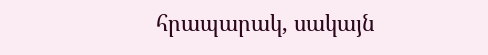հրապարակ, սակայն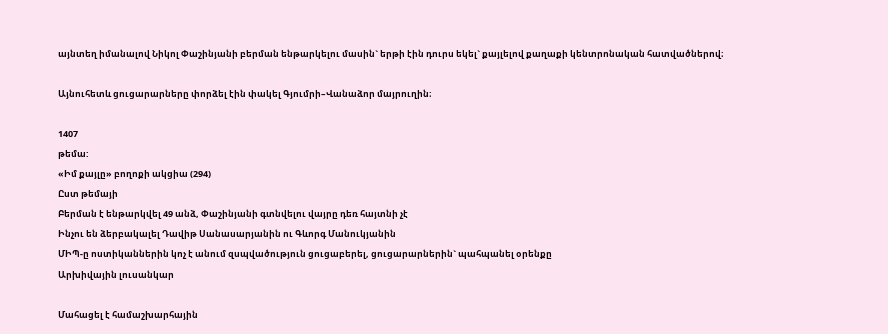այնտեղ իմանալով Նիկոլ Փաշինյանի բերման ենթարկելու մասին` երթի էին դուրս եկել` քայլելով քաղաքի կենտրոնական հատվածներով։

Այնուհետև ցուցարարները փորձել էին փակել Գյումրի–Վանաձոր մայրուղին։

1407
թեմա:
«Իմ քայլը» բողոքի ակցիա (294)
Ըստ թեմայի
Բերման է ենթարկվել 49 անձ, Փաշինյանի գտնվելու վայրը դեռ հայտնի չէ
Ինչու են ձերբակալել Դավիթ Սանասարյանին ու Գևորգ Մանուկյանին
ՄԻՊ-ը ոստիկաններին կոչ է անում զսպվածություն ցուցաբերել, ցուցարարներին` պահպանել օրենքը
Արխիվային լուսանկար

Մահացել է համաշխարհային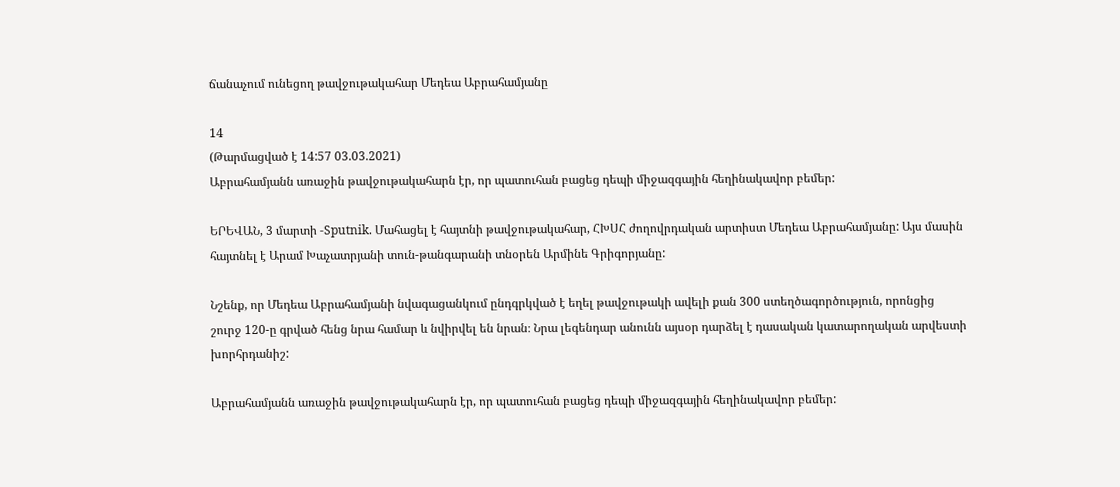ճանաչում ունեցող թավջութակահար Մեդեա Աբրահամյանը

14
(Թարմացված է 14:57 03.03.2021)
Աբրահամյանն առաջին թավջութակահարն էր, որ պատուհան բացեց դեպի միջազգային հեղինակավոր բեմեր:

ԵՐԵՎԱՆ, 3 մարտի -Sputnik. Մահացել է հայտնի թավջութակահար, ՀԽՍՀ ժողովրդական արտիստ Մեդեա Աբրահամյանը: Այս մասին հայտնել է Արամ Խաչատրյանի տուն-թանգարանի տնօրեն Արմինե Գրիգորյանը:

Նշենք, որ Մեդեա Աբրահամյանի նվագացանկում ընդգրկված է եղել թավջութակի ավելի քան 300 ստեղծագործություն, որոնցից շուրջ 120-ը գրված հենց նրա համար և նվիրվել են նրան։ Նրա լեգենդար անունն այսօր դարձել է դասական կատարողական արվեստի խորհրդանիշ:

Աբրահամյանն առաջին թավջութակահարն էր, որ պատուհան բացեց դեպի միջազգային հեղինակավոր բեմեր: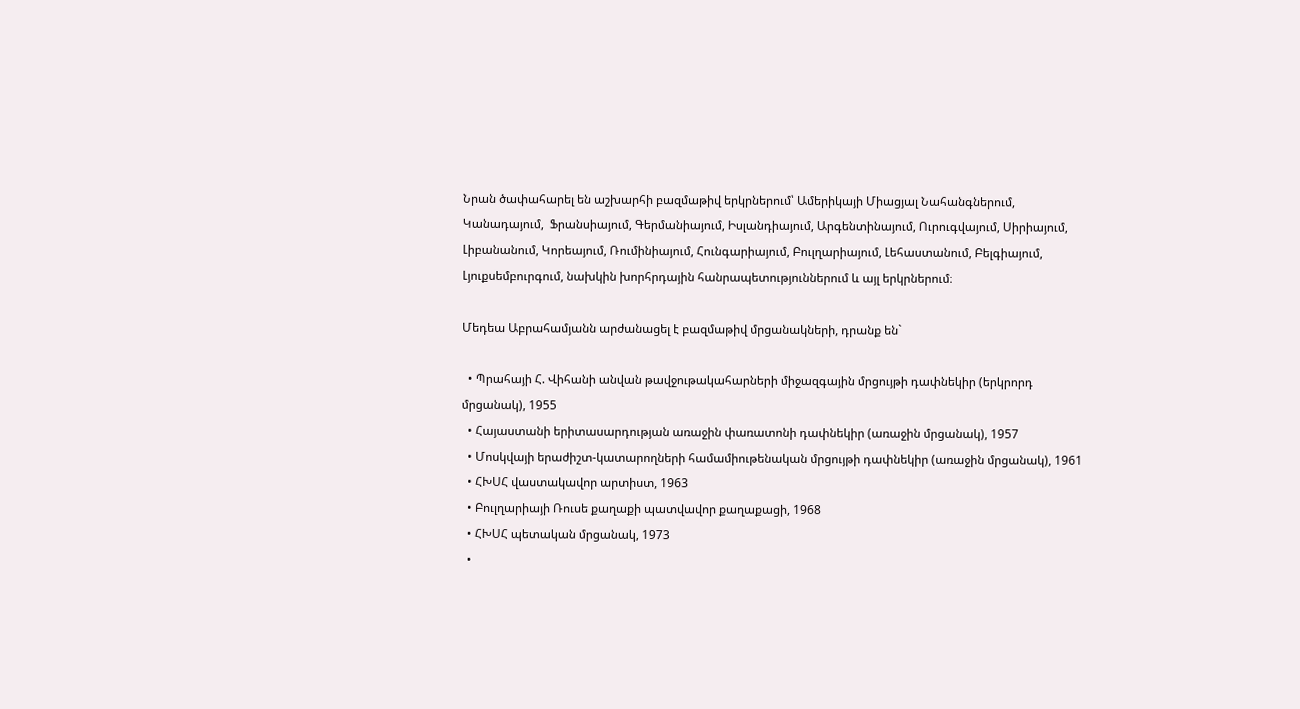Նրան ծափահարել են աշխարհի բազմաթիվ երկրներում՝ Ամերիկայի Միացյալ Նահանգներում,  Կանադայում,  Ֆրանսիայում, Գերմանիայում, Իսլանդիայում, Արգենտինայում, Ուրուգվայում, Սիրիայում, Լիբանանում, Կորեայում, Ռումինիայում, Հունգարիայում, Բուլղարիայում, Լեհաստանում, Բելգիայում, Լյուքսեմբուրգում, նախկին խորհրդային հանրապետություններում և այլ երկրներում։

Մեդեա Աբրահամյանն արժանացել է բազմաթիվ մրցանակների, դրանք են`

  • Պրահայի Հ. Վիհանի անվան թավջութակահարների միջազգային մրցույթի դափնեկիր (երկրորդ մրցանակ), 1955
  • Հայաստանի երիտասարդության առաջին փառատոնի դափնեկիր (առաջին մրցանակ), 1957
  • Մոսկվայի երաժիշտ-կատարողների համամիութենական մրցույթի դափնեկիր (առաջին մրցանակ), 1961
  • ՀԽՍՀ վաստակավոր արտիստ, 1963
  • Բուլղարիայի Ռուսե քաղաքի պատվավոր քաղաքացի, 1968
  • ՀԽՍՀ պետական մրցանակ, 1973
  •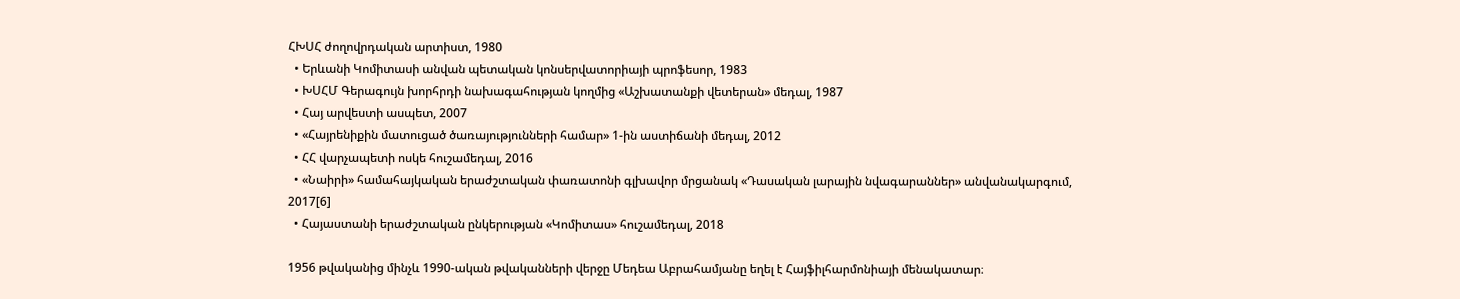ՀԽՍՀ ժողովրդական արտիստ, 1980
  • Երևանի Կոմիտասի անվան պետական կոնսերվատորիայի պրոֆեսոր, 1983
  • ԽՍՀՄ Գերագույն խորհրդի նախագահության կողմից «Աշխատանքի վետերան» մեդալ, 1987
  • Հայ արվեստի ասպետ, 2007
  • «Հայրենիքին մատուցած ծառայությունների համար» 1-ին աստիճանի մեդալ, 2012
  • ՀՀ վարչապետի ոսկե հուշամեդալ, 2016
  • «Նաիրի» համահայկական երաժշտական փառատոնի գլխավոր մրցանակ «Դասական լարային նվագարաններ» անվանակարգում, 2017[6]
  • Հայաստանի երաժշտական ընկերության «Կոմիտաս» հուշամեդալ, 2018

1956 թվականից մինչև 1990-ական թվականների վերջը Մեդեա Աբրահամյանը եղել է Հայֆիլհարմոնիայի մենակատար։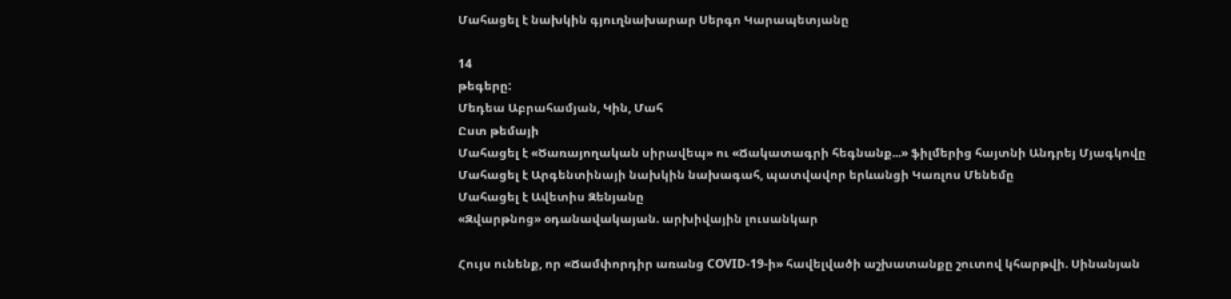Մահացել է նախկին գյուղնախարար Սերգո Կարապետյանը

14
թեգերը:
Մեդեա Աբրահամյան, Կին, Մահ
Ըստ թեմայի
Մահացել է «Ծառայողական սիրավեպ» ու «Ճակատագրի հեգնանք...» ֆիլմերից հայտնի Անդրեյ Մյագկովը
Մահացել է Արգենտինայի նախկին նախագահ, պատվավոր երևանցի Կառլոս Մենեմը
Մահացել է Ավետիս Զենյանը
«Զվարթնոց» օդանավակայան. արխիվային լուսանկար

Հույս ունենք, որ «Ճամփորդիր առանց COVID-19-ի» հավելվածի աշխատանքը շուտով կհարթվի. Սինանյան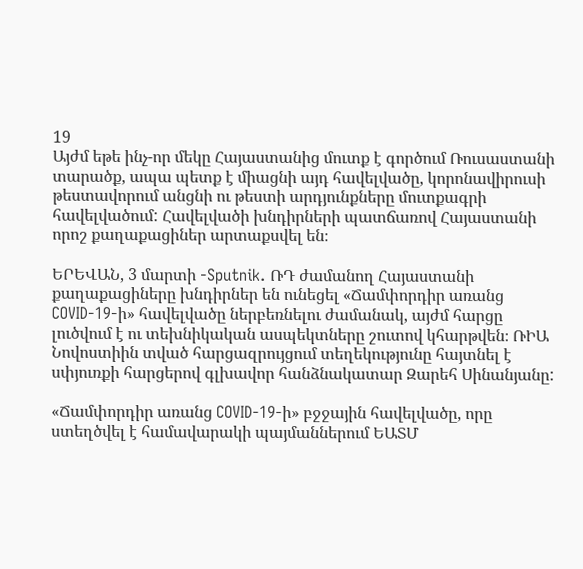19
Այժմ եթե ինչ-որ մեկը Հայաստանից մուտք է գործում Ռուսաստանի տարածք, ապա պետք է միացնի այդ հավելվածը, կորոնավիրուսի թեստավորում անցնի ու թեստի արդյունքները մուտքագրի հավելվածում: Հավելվածի խնդիրների պատճառով Հայաստանի որոշ քաղաքացիներ արտաքսվել են։

ԵՐԵՎԱՆ, 3 մարտի -Sputnik. ՌԴ ժամանող Հայաստանի քաղաքացիները խնդիրներ են ունեցել «Ճամփորդիր առանց COVID-19-ի» հավելվածը ներբեռնելու ժամանակ, այժմ հարցը լուծվում է ու տեխնիկական ասպեկտները շուտով կհարթվեն։ ՌԻԱ Նովոստիին տված հարցազրույցում տեղեկությունը հայտնել է սփյուռքի հարցերով գլխավոր հանձնակատար Զարեհ Սինանյանը:

«Ճամփորդիր առանց COVID-19-ի» բջջային հավելվածը, որը ստեղծվել է համավարակի պայմաններում ԵԱՏՄ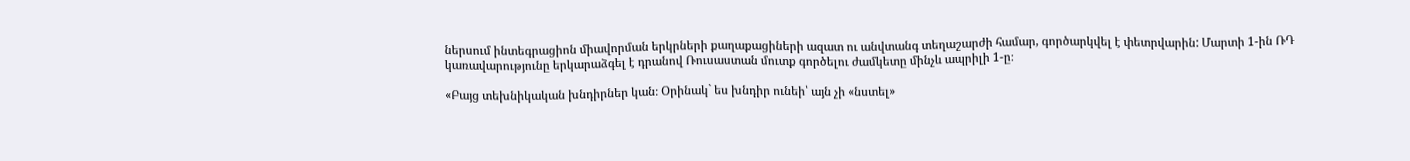ներսում ինտեգրացիոն միավորման երկրների քաղաքացիների ազատ ու անվտանգ տեղաշարժի համար, գործարկվել է փետրվարին: Մարտի 1-ին ՌԴ կառավարությունը երկարաձգել է դրանով Ռուսաստան մուտք գործելու ժամկետը մինչև ապրիլի 1-ը։

«Բայց տեխնիկական խնդիրներ կան։ Օրինակ` ես խնդիր ունեի՝ այն չի «նստել»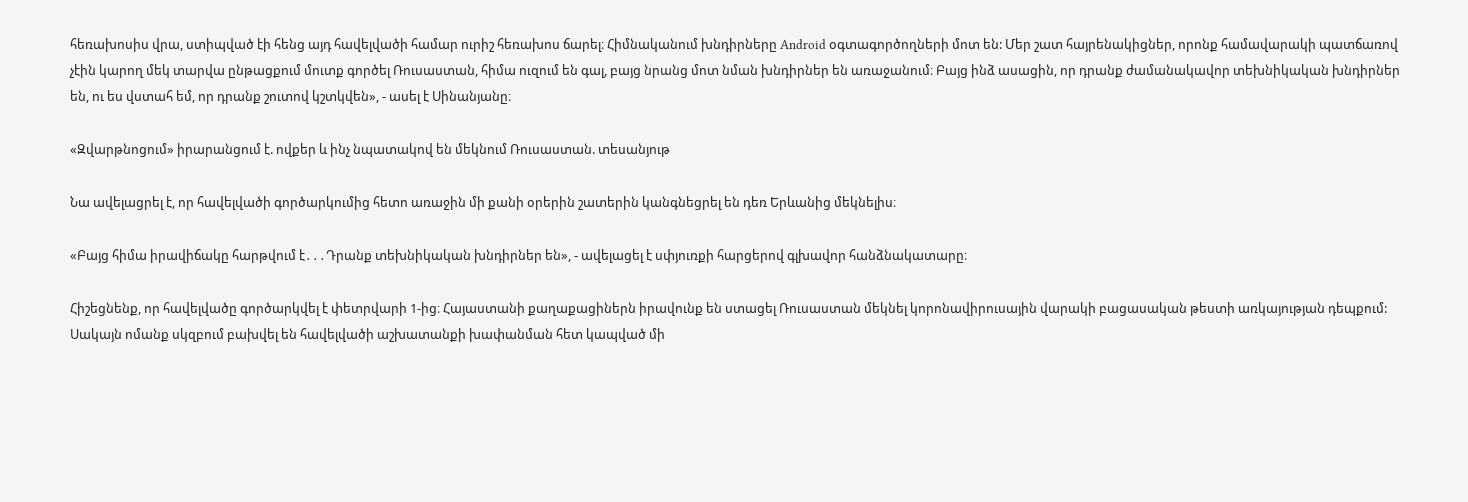հեռախոսիս վրա, ստիպված էի հենց այդ հավելվածի համար ուրիշ հեռախոս ճարել։ Հիմնականում խնդիրները Android օգտագործողների մոտ են: Մեր շատ հայրենակիցներ, որոնք համավարակի պատճառով չէին կարող մեկ տարվա ընթացքում մուտք գործել Ռուսաստան, հիմա ուզում են գալ, բայց նրանց մոտ նման խնդիրներ են առաջանում։ Բայց ինձ ասացին, որ դրանք ժամանակավոր տեխնիկական խնդիրներ են, ու ես վստահ եմ, որ դրանք շուտով կշտկվեն», - ասել է Սինանյանը։

«Զվարթնոցում» իրարանցում է. ովքեր և ինչ նպատակով են մեկնում Ռուսաստան. տեսանյութ

Նա ավելացրել է, որ հավելվածի գործարկումից հետո առաջին մի քանի օրերին շատերին կանգնեցրել են դեռ Երևանից մեկնելիս։

«Բայց հիմա իրավիճակը հարթվում է․․․Դրանք տեխնիկական խնդիրներ են», - ավելացել է սփյուռքի հարցերով գլխավոր հանձնակատարը։

Հիշեցնենք, որ հավելվածը գործարկվել է փետրվարի 1-ից։ Հայաստանի քաղաքացիներն իրավունք են ստացել Ռուսաստան մեկնել կորոնավիրուսային վարակի բացասական թեստի առկայության դեպքում: Սակայն ոմանք սկզբում բախվել են հավելվածի աշխատանքի խափանման հետ կապված մի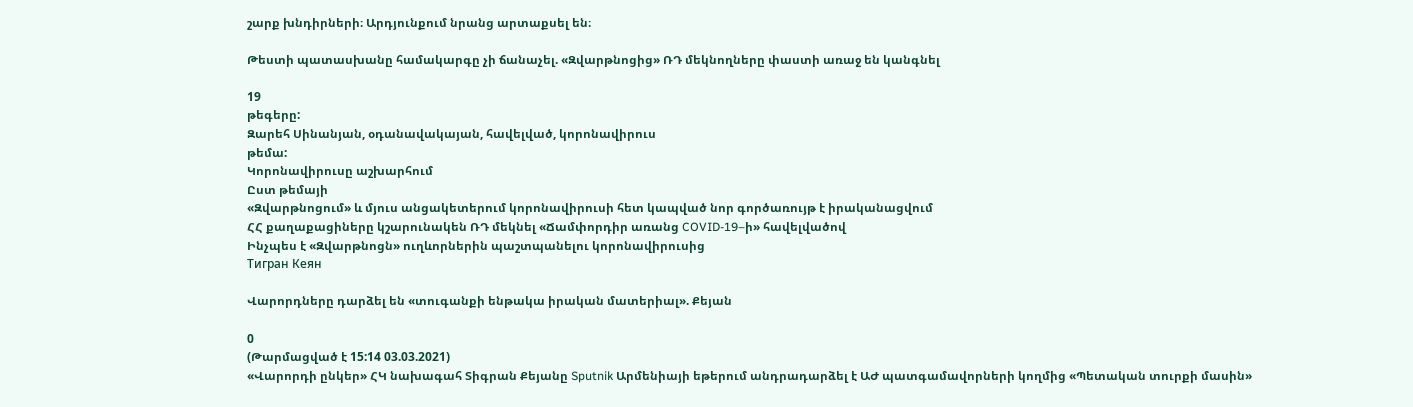շարք խնդիրների։ Արդյունքում նրանց արտաքսել են։

Թեստի պատասխանը համակարգը չի ճանաչել. «Զվարթնոցից» ՌԴ մեկնողները փաստի առաջ են կանգնել

19
թեգերը:
Զարեհ Սինանյան, օդանավակայան, հավելված, կորոնավիրուս
թեմա:
Կորոնավիրուսը աշխարհում
Ըստ թեմայի
«Զվարթնոցում» և մյուս անցակետերում կորոնավիրուսի հետ կապված նոր գործառույթ է իրականացվում
ՀՀ քաղաքացիները կշարունակեն ՌԴ մեկնել «Ճամփորդիր առանց COVID-19–ի» հավելվածով
Ինչպես է «Զվարթնոցն» ուղևորներին պաշտպանելու կորոնավիրուսից
Тигран Кеян

Վարորդները դարձել են «տուգանքի ենթակա իրական մատերիալ». Քեյան

0
(Թարմացված է 15:14 03.03.2021)
«Վարորդի ընկեր» ՀԿ նախագահ Տիգրան Քեյանը Sputnik Արմենիայի եթերում անդրադարձել է ԱԺ պատգամավորների կողմից «Պետական տուրքի մասին»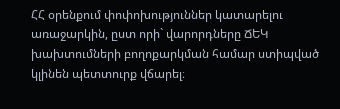ՀՀ օրենքում փոփոխություններ կատարելու առաջարկին, ըստ որի` վարորդները ՃԵԿ խախտումների բողոքարկման համար ստիպված կլինեն պետտուրք վճարել։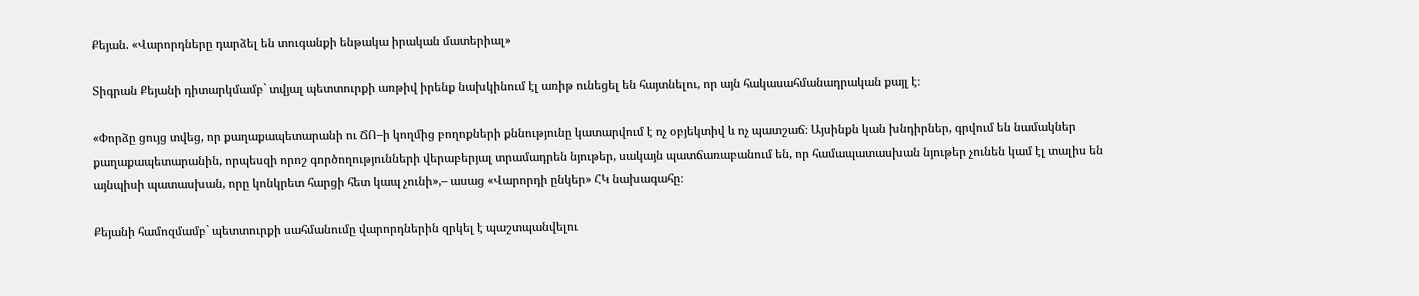Քեյան. «Վարորդները դարձել են տուգանքի ենթակա իրական մատերիալ»

Տիգրան Քեյանի դիտարկմամբ` տվյալ պետտուրքի առթիվ իրենք նախկինում էլ առիթ ունեցել են հայտնելու, որ այն հակասահմանադրական քայլ է։

«Փորձը ցույց տվեց, որ քաղաքապետարանի ու ՃՈ–ի կողմից բողոքների քննությունը կատարվում է ոչ օբյեկտիվ և ոչ պատշաճ։ Այսինքն կան խնդիրներ, գրվում են նամակներ քաղաքապետարանին, որպեսզի որոշ գործողությունների վերաբերյալ տրամադրեն նյութեր, սակայն պատճառաբանում են, որ համապատասխան նյութեր չունեն կամ էլ տալիս են այնպիսի պատասխան, որը կոնկրետ հարցի հետ կապ չունի»,– ասաց «Վարորդի ընկեր» ՀԿ նախագահը։

Քեյանի համոզմամբ` պետտուրքի սահմանումը վարորդներին զրկել է պաշտպանվելու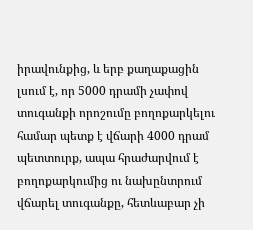իրավունքից, և երբ քաղաքացին լսում է, որ 5000 դրամի չափով տուգանքի որոշումը բողոքարկելու համար պետք է վճարի 4000 դրամ պետտուրք, ապա հրաժարվում է բողոքարկումից ու նախընտրում վճարել տուգանքը, հետևաբար չի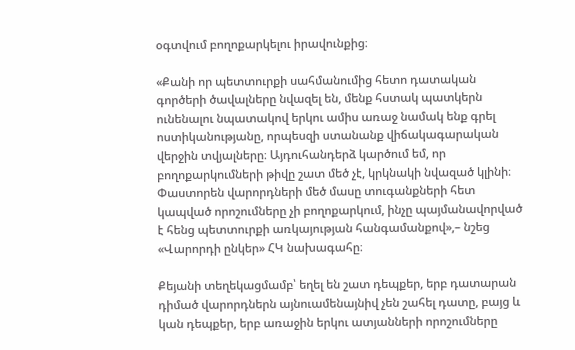օգտվում բողոքարկելու իրավունքից։

«Քանի որ պետտուրքի սահմանումից հետո դատական գործերի ծավալները նվազել են, մենք հստակ պատկերն ունենալու նպատակով երկու ամիս առաջ նամակ ենք գրել ոստիկանությանը, որպեսզի ստանանք վիճակագարական վերջին տվյալները։ Այդուհանդերձ կարծում եմ, որ բողոքարկումների թիվը շատ մեծ չէ, կրկնակի նվազած կլինի։ Փաստորեն վարորդների մեծ մասը տուգանքների հետ կապված որոշումները չի բողոքարկում, ինչը պայմանավորված է հենց պետտուրքի առկայության հանգամանքով»,– նշեց «Վարորդի ընկեր» ՀԿ նախագահը։

Քեյանի տեղեկացմամբ՝ եղել են շատ դեպքեր, երբ դատարան դիմած վարորդներն այնուամենայնիվ չեն շահել դատը, բայց և կան դեպքեր, երբ առաջին երկու ատյանների որոշումները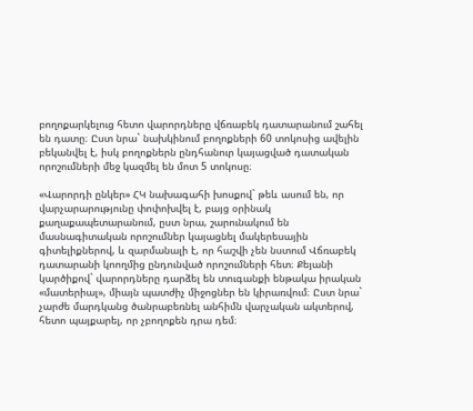բողոքարկելուց հետո վարորդները վճռաբեկ դատարանում շահել են դատը։ Ըստ նրա` նախկինում բողոքների 60 տոկոսից ավելին բեկանվել է, իսկ բողոքներն ընդհանուր կայացված դատական որոշումների մեջ կազմել են մոտ 5 տոկոսը։

«Վարորդի ընկեր» ՀԿ նախագահի խոսքով` թեև ասում են, որ վարչարարությունը փոփոխվել է, բայց օրինակ քաղաքապետարանում, ըստ նրա, շարունակում են մասնագիտական որոշումներ կայացնել մակերեսային գիտելիքներով, և զարմանալի է, որ հաշվի չեն նստում Վճռաբեկ դատարանի կոողմից ընդունված որոշումների հետ։ Քեյանի կարծիքով` վարորդները դարձել են տուգանքի ենթակա իրական «մատերիալ», միայն պատժիչ միջոցներ են կիրառվում։ Ըստ նրա` չարժե մարդկանց ծանրաբեռնել անհիմն վարչական ակտերով, հետո պայքարել, որ չբողոքեն դրա դեմ։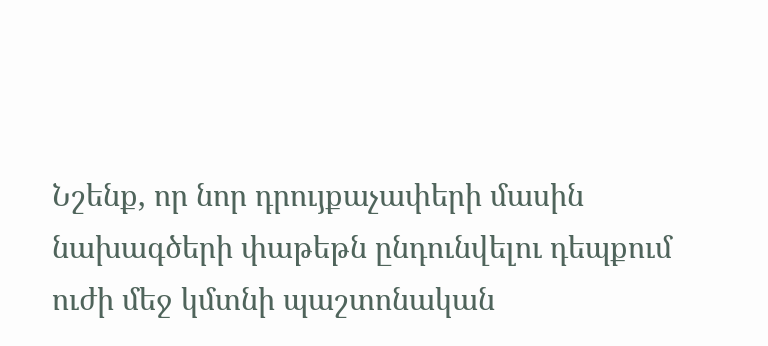Նշենք, որ նոր դրույքաչափերի մասին նախագծերի փաթեթն ընդունվելու դեպքում ուժի մեջ կմտնի պաշտոնական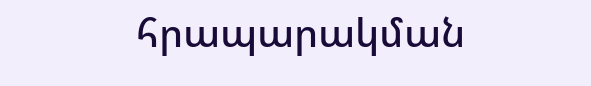հրապարակման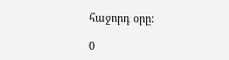հաջորդ օրը:

0